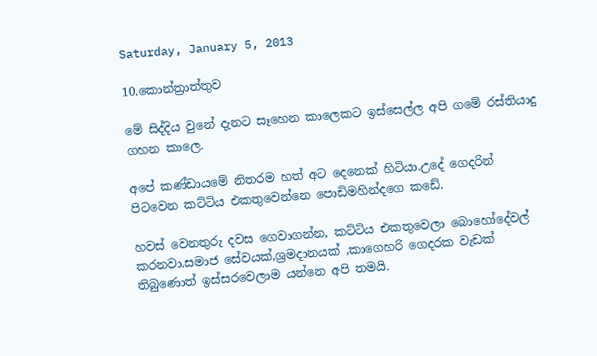Saturday, January 5, 2013

10.කොන්ත්‍රාත්තුව

මේ සිද්දිය වුනේ දැනට සෑහෙන කාලෙකට ඉස්සෙල්ල අපි ගමේ රස්තියාදු ගහන කාලෙ.

අපේ කණ්ඩායමේ නිතරම හත් අට දෙනෙක් හිටියා.උදේ ගෙදරින් පිටවෙන කට්ටිය එකතුවෙන්නෙ පොඩිමහින්දගෙ කඩේ.

හවස් වෙනතුරු දවස ගෙවාගන්න, කට්ටිය එකතුවෙලා බොහෝදේවල් කරනවා.සමාජ සේවයක්,ශ්‍රමදානයක් ,කාගෙහරි ගෙදරක වැඩක් තිබුණොත් ඉස්සරවෙලාම යන්නෙ අපි තමයි.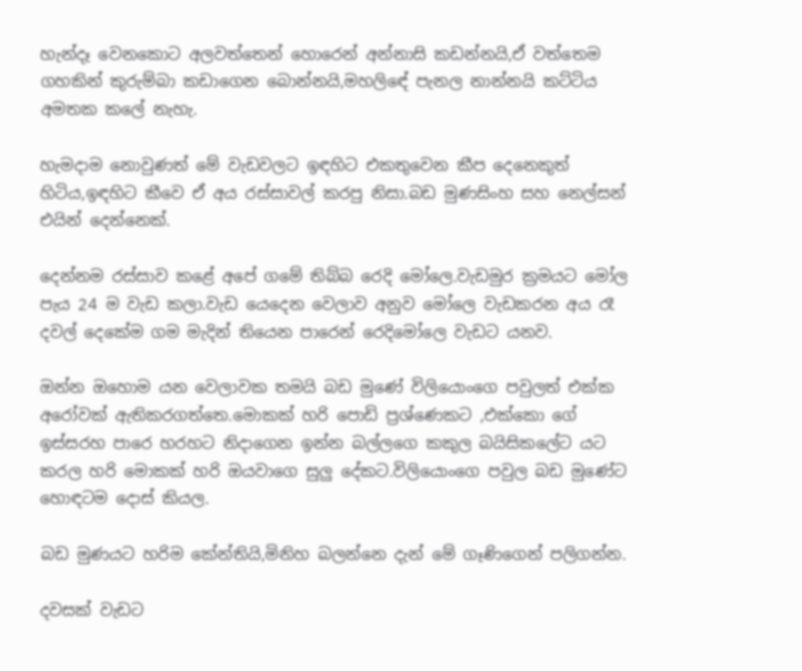හැන්දෑ වෙනකොට අලවත්තෙන් හොරෙන් අන්නාසි කඩන්නයි,ඒ වත්තෙම ගහකින් කුරුම්බා කඩාගෙන බොන්නයි,මහලිඳේ පැනල නාන්නයි කට්ටිය අමතක කලේ නැහැ.

හැමදාම නොවුණත් මේ වැඩවලට ඉඳහිට එකතුවෙන කීප දෙනෙකුත් හිටිය,ඉඳහිට කීවෙ ඒ අය රස්සාවල් කරපු නිසා.බඩ මුණසිංහ සහ නෙල්සන් එයින් දෙන්නෙක්.

දෙන්නම රස්සාව කළේ අපේ ගමේ තිබ්බ රෙදි මෝලෙ.වැඩමුර ක්‍රමයට මෝල පැය 24 ම වැඩ කලා.වැඩ යෙදෙන වෙලාව අනුව මෝලෙ වැඩකරන අය රෑ දවල් දෙකේම ගම මැදින් තියෙන පාරෙන් රෙදිමෝලෙ වැඩට යනව.

ඔන්න ඔහොම යන වෙලාවක තමයි බඩ මුණේ විලියොංගෙ පවුලත් එක්ක අරෝවක් ඇතිකරගත්තෙ.මොකක් හරි පොඩි ප්‍රශ්ණෙකට ,එක්කො ගේ ඉස්සරහ පාරෙ හරහට නිදාගෙන ඉන්න බල්ලගෙ කකුල බයිසිකලේට යට කරල හරි මොකක් හරි ඔයවාගෙ සුලු දේකට.විලියොංගෙ පවුල බඩ මුණේට හොඳටම දොස් කියල.

බඩ මුණයට හරිම කේන්තියි,මිනිහ බලන්නෙ දැන් මේ ගෑණිගෙන් පලිගන්න.

දවසක් වැඩට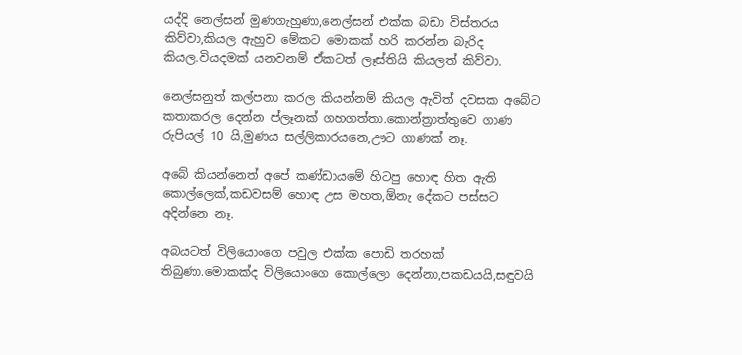යද්දි නෙල්සන් මුණගැහුණා,නෙල්සන් එක්ක බඩා විස්තරය කිව්වා,කියල ඇහුව මේකට මොකක් හරි කරන්න බැරිද කියල.වියදමක් යනවනම් ඒකටත් ලෑස්තියි කියලත් කිව්වා.

නෙල්සනුත් කල්පනා කරල කියන්නම් කියල ඇවිත් දවසක අබේට කතාකරල දෙන්න ප්ලෑනක් ගහගත්තා.කොන්ත්‍රාත්තුවෙ ගාණ රුපියල් 10 යි,මුණය සල්ලිකාරයනෙ,ඌට ගාණක් නෑ.

අබේ කියන්නෙත් අපේ කණ්ඩායමේ හිටපු හොඳ හිත ඇති කොල්ලෙක්,කඩවසම් හොඳ උස මහත,ඕනැ දේකට පස්සට අදින්නෙ නෑ.

අබයටත් විලියොංගෙ පවුල එක්ක පොඩි තරහක් තිබුණා.මොකක්ද විලියොංගෙ කොල්ලො දෙන්නා,පකඩයයි,සඳුවයි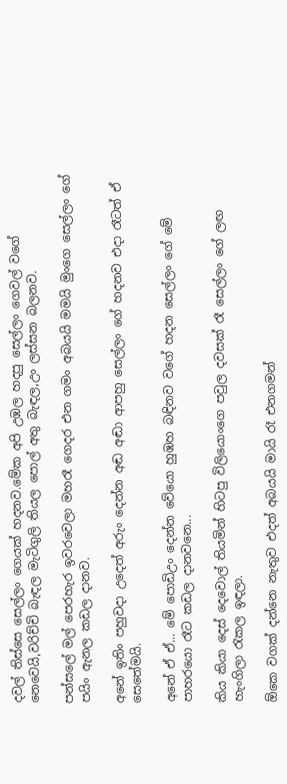දවල් තිස්සෙ සෙල්ලං ගෙයක් හදනව.මේක අපි උඹල හදපු සෙල්ලං ගෙවල් වගේ නෙවෙයි,වරිච්චි බැඳල මැටිගුලි තියල පොල් අතු බැඳල,උං ලස්සන බලනව.

පන්සලේ මල් පෙරහැර ඉවරවෙලා මහරෑ ගෙදර එන ගමං අබයයි මමයි මුංගෙ සෙල්ලං ගේ පයිං ඇනල කඩල දානව.

අනේ ඉතිං පහුවදා උදෙත් අරුං දෙන්න අඬ අඬා ආපහු සෙල්ලං ගේ හදනව එදා රෑටත් ඒ සෙතේමයි.

අනේ ඒ ඒ... මේ පොඩිඋං දෙන්න වේයො හුඹහ බඳිනව වගේ හදන සෙල්ලං ගේ මේ පාහරයො රෑට කඩල දානවනෙ...

කිය කියා දෙස් දෙවොල් තියමින් හිටපු විලියොංගෙ පවුල දවසක් රෑ සෙල්ලං ගේ ලඟ හැංගිලා රැකල ඉඳලා.

ඕකෙ වගක් දන්නෙ නැතුව එදත් අබයයි මායි රෑ එනගමන්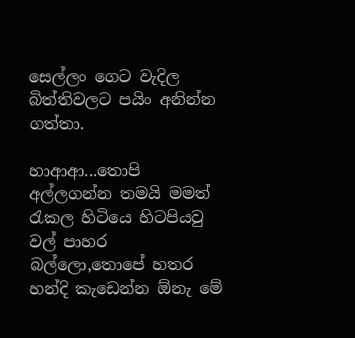සෙල්ලං ගෙට වැදිල බිත්තිවලට පයිං අනින්න ගත්තා.

හාආආ...තොපි අල්ලගන්න තමයි මමත් රැකල හිටියෙ හිටපියවු වල් පාහර බල්ලො,තොපේ හතර හන්දි කැඩෙන්න ඕනැ මේ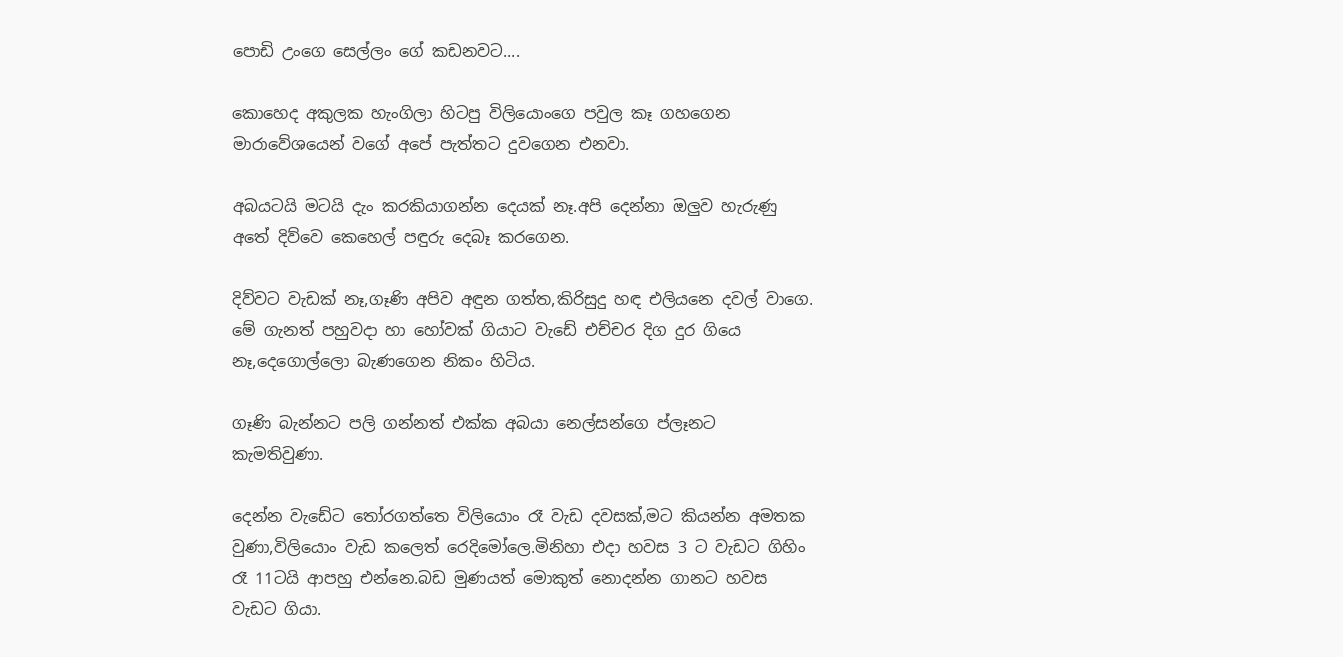පොඩි උංගෙ සෙල්ලං ගේ කඩනවට....

කොහෙද අකුලක හැංගිලා හිටපු විලියොංගෙ පවුල කෑ ගහගෙන මාරාවේශයෙන් වගේ අපේ පැත්තට දුවගෙන එනවා.

අබයටයි මටයි දැං කරකියාගන්න දෙයක් නෑ.අපි දෙන්නා ඔලුව හැරුණු අතේ දිව්වෙ කෙහෙල් පඳුරු දෙබෑ කරගෙන.

දිව්වට වැඩක් නෑ,ගෑණි අපිව අඳුන ගත්ත,කිරිසුදු හඳ එලියනෙ දවල් වාගෙ.
මේ ගැනත් පහුවදා හා හෝවක් ගියාට වැඩේ එච්චර දිග දුර ගියෙ නෑ,දෙගොල්ලො බැණගෙන නිකං හිටිය.

ගෑණි බැන්නට පලි ගන්නත් එක්ක අබයා නෙල්සන්ගෙ ප්ලෑනට කැමතිවුණා.

දෙන්න වැඩේට තෝරගත්තෙ විලියොං රෑ වැඩ දවසක්,මට කියන්න අමතක වුණා,විලියොං වැඩ කලෙත් රෙදිමෝලෙ.මිනිහා එදා හවස 3 ට වැඩට ගිහිං රෑ 11ටයි ආපහු එන්නෙ.බඩ මුණයත් මොකුත් නොදන්න ගානට හවස වැඩට ගියා.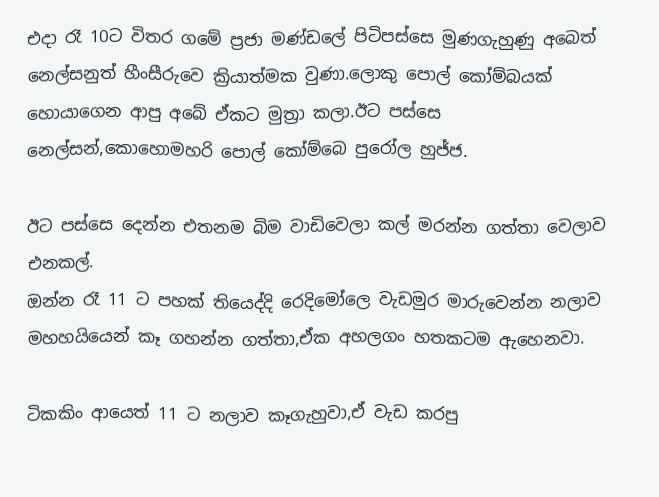එදා රෑ 10ට විතර ගමේ ප්‍රජා මණ්ඩලේ පිටිපස්සෙ මුණගැහුණු අබෙත් නෙල්සනුත් හීංසීරුවෙ ක්‍රියාත්මක වුණා.ලොකු පොල් කෝම්බයක් හොයාගෙන ආපු අබේ ඒකට මුත්‍රා කලා.ඊට පස්සෙ නෙල්සන්,කොහොමහරි පොල් කෝම්බෙ පුරෝල හුජ්ජ.

ඊට පස්සෙ දෙන්න එතනම බිම වාඩිවෙලා කල් මරන්න ගත්තා වෙලාව එනකල්.
ඔන්න රෑ 11 ට පහක් තියෙද්දි රෙදිමෝලෙ වැඩමුර මාරුවෙන්න නලාව මහහයියෙන් කෑ ගහන්න ගත්තා,ඒක අහලගං හතකටම ඇහෙනවා.

ටිකකිං ආයෙත් 11 ට නලාව කෑගැහුවා,ඒ වැඩ කරපු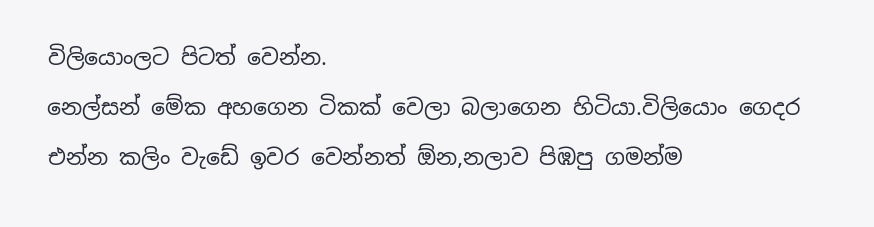විලියොංලට පිටත් වෙන්න.
නෙල්සන් මේක අහගෙන ටිකක් වෙලා බලාගෙන හිටියා.විලියොං ගෙදර එන්න කලිං වැඩේ ඉවර වෙන්නත් ඕන,නලාව පිඹපු ගමන්ම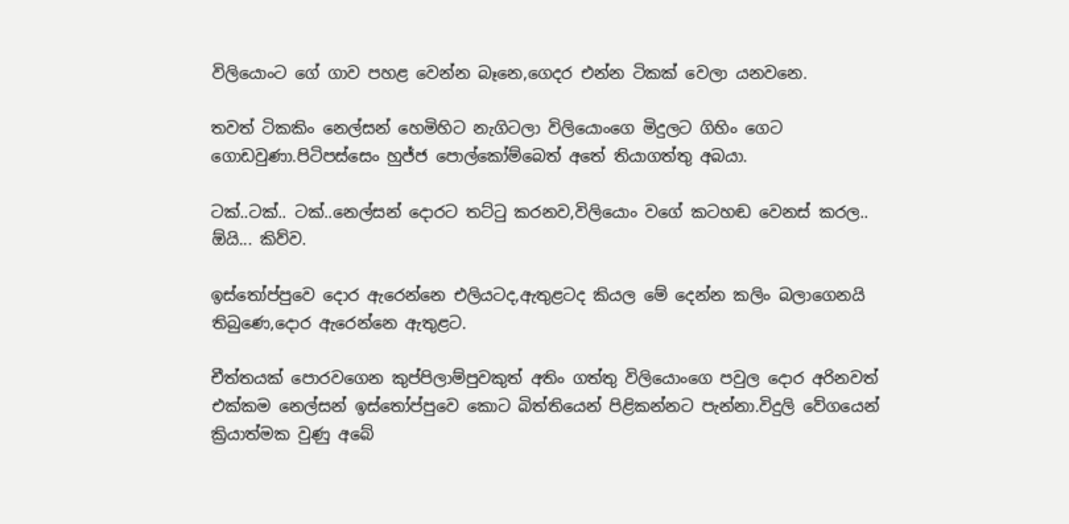විලියොංට ගේ ගාව පහළ වෙන්න බෑනෙ,ගෙදර එන්න ටිකක් වෙලා යනවනෙ.

තවත් ටිකකිං නෙල්සන් හෙමිහිට නැගිටලා විලියොංගෙ මිදුලට ගිහිං ගෙට ගොඩවුණා.පිටිපස්සෙං හුජ්ජ පොල්කෝම්බෙත් අතේ තියාගත්තු අබයා.

ටක්..ටක්.. ටක්..නෙල්සන් දොරට තට්ටු කරනව,විලියොං වගේ කටහඬ වෙනස් කරල..
ඕයි... කිව්ව.

ඉස්තෝප්පුවෙ දොර ඇරෙන්නෙ එලියටද,ඇතුළටද කියල මේ දෙන්න කලිං බලාගෙනයි තිබුණෙ,දොර ඇරෙන්නෙ ඇතුළට.

චීත්තයක් පොරවගෙන කුප්පිලාම්පුවකුත් අතිං ගත්තු විලියොංගෙ පවුල දොර අරිනවත් එක්කම නෙල්සන් ඉස්තෝප්පුවෙ කොට බිත්තියෙන් පිළිකන්නට පැන්නා.විදුලි වේගයෙන් ක්‍රියාත්මක වුණු අබේ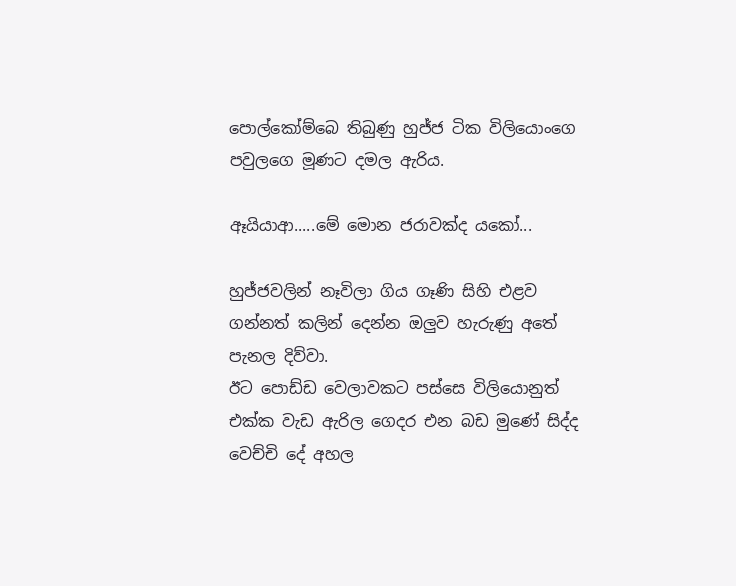පොල්කෝම්බෙ තිබුණු හුජ්ජ ටික විලියොංගෙ පවුලගෙ මූණට දමල ඇරිය.

ඈයියාආ.....මේ මොන ජරාවක්ද යකෝ...

හුජ්ජවලින් නෑවිලා ගිය ගෑණි සිහි එළව ගන්නත් කලින් දෙන්න ඔලුව හැරුණු අතේ පැනල දිව්වා.
ඊට පොඩ්ඩ වෙලාවකට පස්සෙ විලියොනුත් එක්ක වැඩ ඇරිල ගෙදර එන බඩ මුණේ සිද්ද වෙච්චි දේ අහල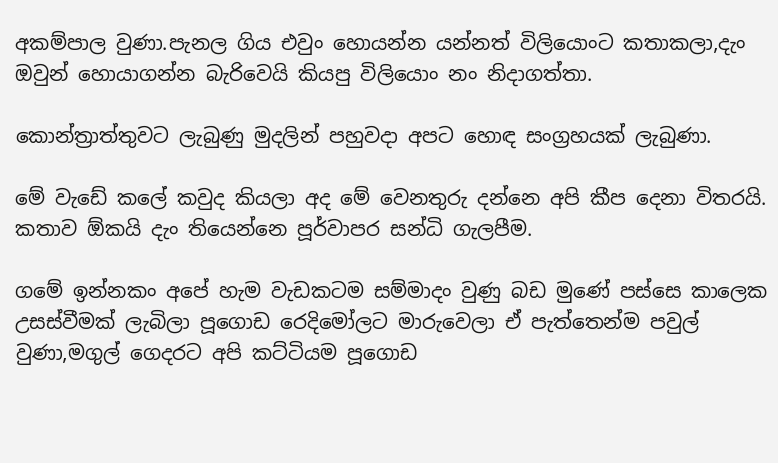අකම්පාල වුණා.පැනල ගිය එවුං හොයන්න යන්නත් විලියොංට කතාකලා,දැං ඔවුන් හොයාගන්න බැරිවෙයි කියපු විලියොං නං නිදාගත්තා.

කොන්ත්‍රාත්තුවට ලැබුණු මුදලින් පහුවදා අපට හොඳ සංග්‍රහයක් ලැබුණා.

මේ වැඩේ කලේ කවුද කියලා අද මේ වෙනතුරු දන්නෙ අපි කීප දෙනා විතරයි. කතාව ඕකයි දැං තියෙන්නෙ පූර්වාපර සන්ධි ගැලපීම.

ගමේ ඉන්නකං අපේ හැම වැඩකටම සම්මාදං වුණු බඩ මුණේ පස්සෙ කාලෙක උසස්වීමක් ලැබිලා පූගොඩ රෙදිමෝලට මාරුවෙලා ඒ පැත්තෙන්ම පවුල් වුණා,මගුල් ගෙදරට අපි කට්ටියම පූගොඩ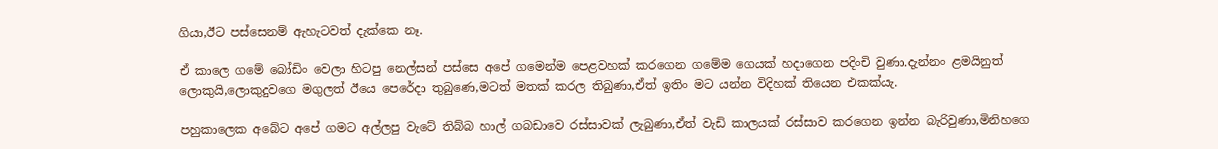ගියා,ඊට පස්සෙනම් ඇහැටවත් දැක්කෙ නෑ.

ඒ කාලෙ ගමේ බෝඩිං වෙලා හිටපු නෙල්සන් පස්සෙ අපේ ගමෙන්ම පෙළවහක් කරගෙන ගමේම ගෙයක් හදාගෙන පදිංචි වුණා.දැන්නං ළමයිනුත් ලොකුයි,ලොකුදුවගෙ මගුලත් ඊයෙ පෙරේදා තුබුණෙ,මටත් මතක් කරල තිබුණා,ඒත් ඉතිං මට යන්න විදිහක් තියෙන එකක්යැ.

පහුකාලෙක අබේට අපේ ගමට අල්ලපු වැටේ තිබ්බ හාල් ගබඩාවෙ රස්සාවක් ලැබුණා,ඒත් වැඩි කාලයක් රස්සාව කරගෙන ඉන්න බැරිවුණා,මිනිහගෙ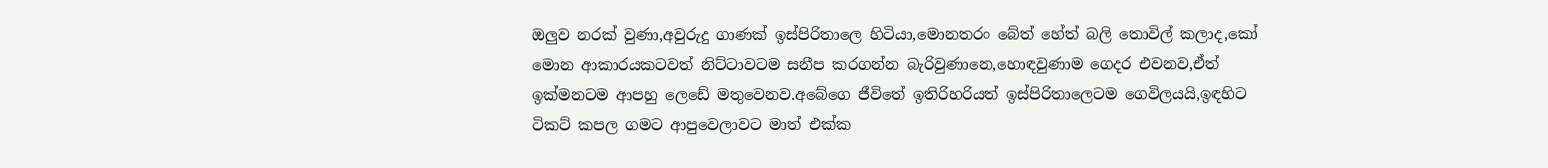ඔලුව නරක් වුණා,අවුරුදු ගාණක් ඉස්පිරිතාලෙ හිටියා,මොනතරං බේත් හේත් බලි තොවිල් කලාද,කෝ මොන ආකාරයකටවත් නිට්ටාවටම සනීප කරගන්න බැරිවුණානෙ,හොඳවුණාම ගෙදර එවනව,ඒත් ඉක්මනටම ආපහු ලෙඩේ මතුවෙනව.අබේගෙ ජීවිතේ ඉතිරිහරියත් ඉස්පිරිතාලෙටම ගෙවිලයයි,ඉඳහිට ටිකට් කපල ගමට ආපුවෙලාවට මාත් එක්ක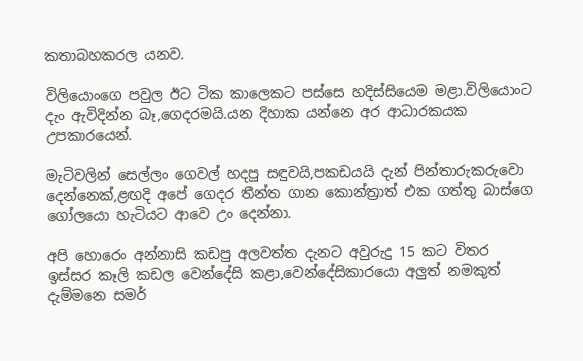කතාබහකරල යනව.

විලියොංගෙ පවුල ඊට ටික කාලෙකට පස්සෙ හදිස්සියෙම මළා.විලියොංට දැං ඇවිදින්න බෑ,ගෙදරමයි.යන දිහාක යන්නෙ අර ආධාරකයක උපකාරයෙන්.

මැටිවලින් සෙල්ලං ගෙවල් හදපු සඳුවයි,පකඩයයි දැන් පින්තාරුකරුවො දෙන්නෙක්,ළඟදි අපේ ගෙදර තීන්ත ගාන කොන්ත්‍රාත් එක ගත්තු බාස්ගෙ ගෝලයො හැටියට ආවෙ උං දෙන්නා.

අපි හොරෙං අන්නාසි කඩපු අලවත්ත දැනට අවුරුදු 15 කට විතර ඉස්සර කෑලි කඩල වෙන්දේසි කළා,වෙන්දේසිකාරයො අලුත් නමකුත් දැම්මනෙ සමර්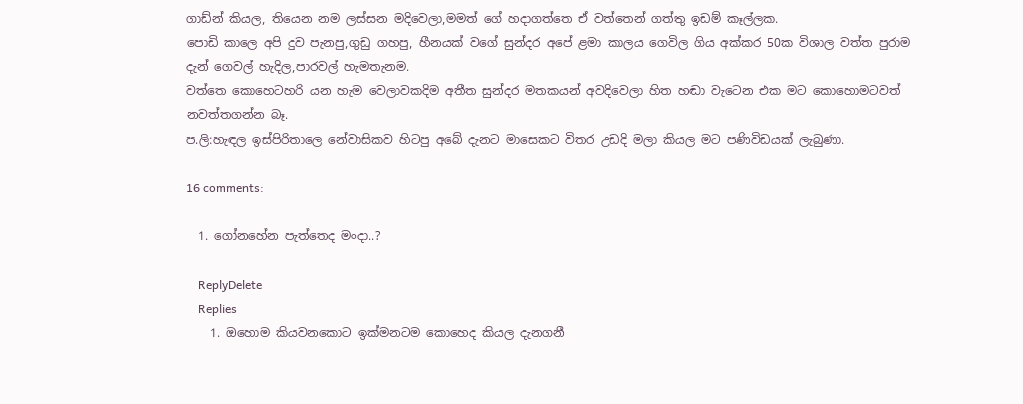ගාඩ්න් කියල, තියෙන නම ලස්සන මදිවෙලා,මමත් ගේ හදාගත්තෙ ඒ වත්තෙන් ගත්තු ඉඩම් කෑල්ලක.
පොඩි කාලෙ අපි දුව පැනපු,ගුඩු ගහපු, හීනයක් වගේ සුන්දර අපේ ළමා කාලය ගෙවිල ගිය අක්කර 50ක විශාල වත්ත පුරාම දැන් ගෙවල් හැදිල,පාරවල් හැමතැනම.
වත්තෙ කොහෙටහරි යන හැම වෙලාවකදිම අතීත සුන්දර මතකයන් අවදිවෙලා හිත හඬා වැටෙන එක මට කොහොමටවත් නවත්තගන්න බෑ.
ප.ලි:හැඳල ඉස්පිරිතාලෙ නේවාසිකව හිටපු අබේ දැනට මාසෙකට විතර උඩදි මලා කියල මට පණිවිඩයක් ලැබුණා.

16 comments:

  1. ගෝනහේන පැත්තෙද මංදා..?

    ReplyDelete
    Replies
    1. ඔහොම කියවනකොට ඉක්මනටම කොහෙද කියල දැනගනී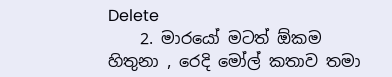Delete
    2. මාරයෝ මටත් ඕකම හිතුනා , රෙදි මෝල් කතාව තමා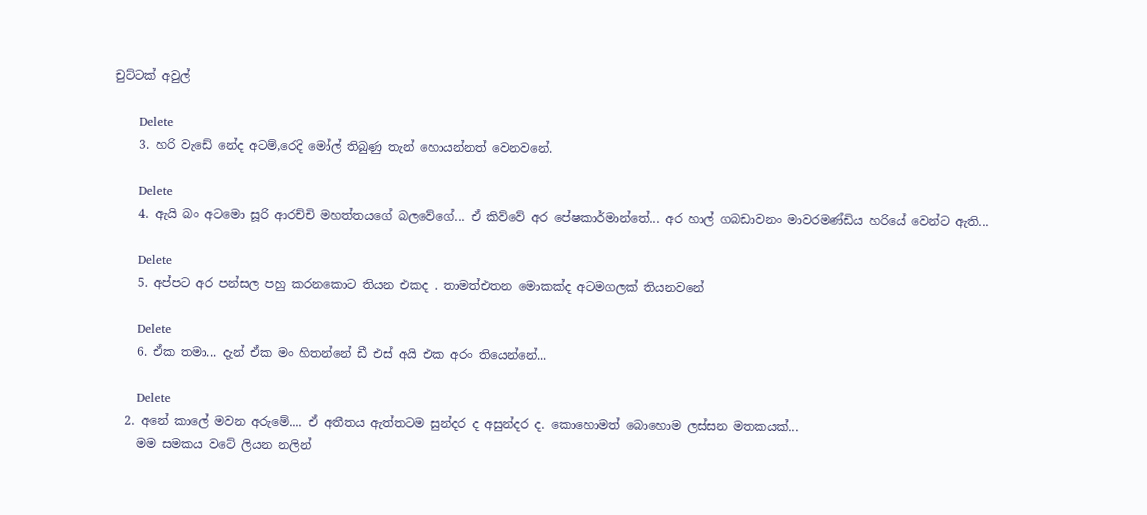චුට්ටක් අවුල්

      Delete
    3. හරි වැඩේ නේද අටම්,රෙදි මෝල් තිබුණු තැන් හොයන්නත් වෙනවනේ.

      Delete
    4. ඇයි බං අටමො සූරි ආරච්චි මහත්තයගේ බලවේගේ... ඒ කිව්වේ අර පේෂකාර්මාන්තේ... අර හාල් ගබඩාවනං මාවරමණ්ඩිය හරියේ වෙන්ට ඇති...

      Delete
    5. අප්පට අර පන්සල පහු කරනකොට තියන එකද . තාමත්එතන මොකක්ද අටමගලක් තියනවනේ

      Delete
    6. ඒක තමා... දැන් ඒක මං හිතන්නේ ඩී එස් අයි එක අරං තියෙන්නේ...

      Delete
  2. අනේ කාලේ මවන අරුමේ.... ඒ අතීතය ඇත්තටම සුන්දර ද අසුන්දර ද. කොහොමත් බොහොම ලස්සන මතකයක්...
    මම සමකය වටේ ලියන නලින්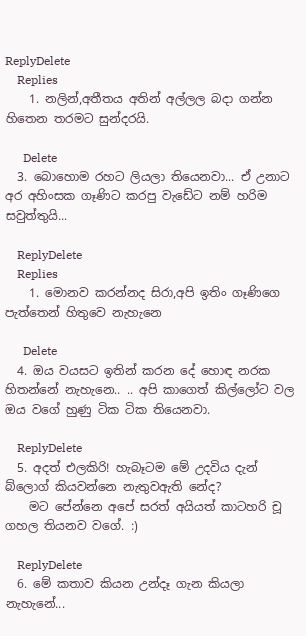ReplyDelete
    Replies
    1. නලින්,අතීතය අතින් අල්ලල බදා ගන්න හිතෙන තරමට සුන්දරයි.

      Delete
  3. බොහොම රහට ලියලා තියෙනවා... ඒ උනාට අර අහිංසක ගෑණිට කරපු වැඩේට නම් හරිම සවුත්තුයි...

    ReplyDelete
    Replies
    1. මොනව කරන්නද සිරා,අපි ඉතිං ගෑණිගෙ පැත්තෙන් හිතුවෙ නැහැනෙ

      Delete
  4. ඔය වයසට ඉතින් කරන දේ හොඳ නරක හිතන්නේ නැහැනෙ.. .. අපි කාගෙත් කිල්ලෝට වල ඔය වගේ හුණු ටික ටික තියෙනවා.

    ReplyDelete
  5. අදත් එලකිරි! හැබෑටම මේ උදවිය දැන් බ්ලොග් කියවන්නෙ නැතුවඇති නේද?
    මට පේන්නෙ අපේ සරත් අයියත් කාටහරි චූ ගහල තියනව වගේ. :)

    ReplyDelete
  6. මේ කතාව කියන උන්දෑ ගැන කියලා නැහැනේ...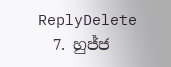ReplyDelete
  7. හුජ්ජ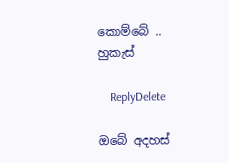කොම්බේ .. හුකැස්

    ReplyDelete

ඔබේ අදහස්